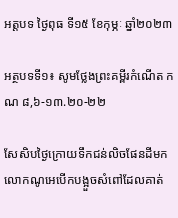អត្តបទ ថ្ងៃពុធ ទី១៥ ខែកុម្ភៈ ឆ្នាំ២០២៣

អត្ថបទទី១៖ សូមថ្លែងព្រះគម្ពីរកំណើត កណ ៨,៦-១៣.២០-២២

សែសិបថ្ងៃក្រោយទឹកជន់លិចផែនដីមក លោកណូអេបើកបង្អួចសំពៅដែលគាត់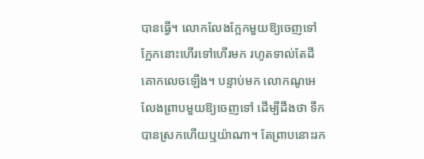បានធ្វើ។ លោកលែងក្អែកមួយឱ្យចេញទៅ ក្អែកនោះហើរទៅហើរមក រហូតទាល់តែដីគោកលេចឡើង។ បន្ទាប់មក លោកណូអេលែងព្រាបមួយឱ្យចេញទៅ ដើម្បីដឹងថា ទឹកបានស្រកហើយឬយ៉ាណា។ តែព្រាបនោះរក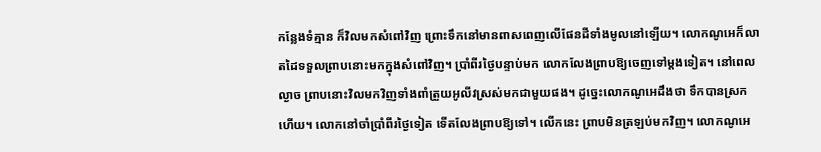កន្លែងទំគ្មាន ក៏វិលមកសំពៅវិញ ព្រោះទឹកនៅមានពាសពេញលើផែនដីទាំងមូលនៅឡើយ។ លោកណូអេក៏លាតដៃទទួលព្រាបនោះមកក្នុងសំពៅវិញ។ ប្រាំពីរថ្ងៃបន្ទាប់មក លោកលែងព្រាបឱ្យចេញទៅម្តងទៀត។ នៅពេលល្ងាច ព្រាបនោះវិលមកវិញទាំងពាំត្រួយអូលីវស្រស់មកជាមួយផង។ ដូច្នេះលោកណូអេដឹងថា ទឹកបានស្រកហើយ។ លោកនៅចាំប្រាំពីរថ្ងៃទៀត ទើតលែងព្រាបឱ្យទៅ។ លើកនេះ ព្រាបមិនត្រឡប់មកវិញ។ លោកណូអេ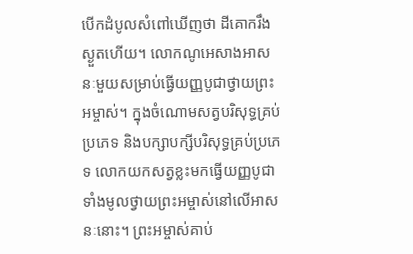បើកដំបូលសំពៅឃើញថា ដីគោករឹងស្ងួតហើយ។ លោកណូអេសាងអាសនៈមួយសម្រាប់ធ្វើយញ្ញបូជាថ្វាយព្រះអម្ចាស់។ ក្នុងចំណោមសត្វបរិសុទ្ធគ្រប់ប្រភេទ និងបក្សាបក្សីបរិសុទ្ធគ្រប់ប្រភេទ លោកយកសត្វខ្លះមកធ្វើយញ្ញបូជាទាំងមូលថ្វាយព្រះអម្ចាស់នៅលើអាសនៈនោះ។ ព្រះអម្ចាស់គាប់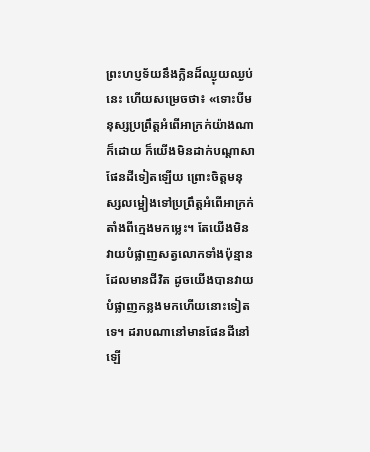ព្រះហប្ញទ័យនឹងក្លិនដ៏ឈ្ងុយឈ្ងប់នេះ ហើយសម្រេចថា៖ «ទោះបីមនុស្សប្រព្រឹត្តអំពើអាក្រក់យ៉ាងណាក៏ដោយ ក៏យើងមិនដាក់បណ្តាសាផែនដីទៀតឡើយ ព្រោះចិត្តមនុស្សលម្អៀងទៅប្រព្រឹត្តអំពើអាក្រក់តាំងពីក្មេងមកម្លេះ។ តែយើងមិនវាយបំផ្លាញសត្វលោកទាំងប៉ុន្មានដែលមានជីវិត ដូចយើងបានវាយបំផ្លាញកន្លងមកហើយនោះទៀតទេ។ ដរាបណានៅមានផែនដីនៅឡើ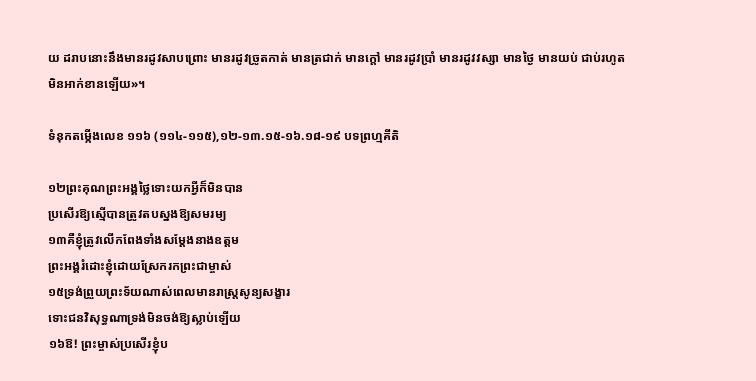យ ដរាបនោះនឹងមានរដូវសាបព្រោះ មានរដូវច្រូតកាត់ មានត្រជាក់ មានក្តៅ មានរដូវប្រាំ មានរដូវវស្សា មានថ្ងៃ មានយប់ ជាប់រហូតមិនអាក់ខានឡើយ»។

ទំនុកតម្កើងលេខ ១១៦ (១១៤-១១៥),១២-១៣.១៥-១៦.១៨-១៩ បទព្រហ្មគីតិ

១២ព្រះគុណព្រះអង្គថ្លៃទោះយកអ្វីក៏មិនបាន
ប្រសើរឱ្យស្មើបានត្រូវតបស្នងឱ្យសមរម្យ
១៣គឺខ្ញុំត្រូវលើកពែងទាំងសម្តែងនាងឧត្តម
ព្រះអង្គរំដោះខ្ញុំដោយស្រែករកព្រះជាម្ចាស់
១៥ទ្រង់ព្រួយព្រះទ័យណាស់ពេលមានរាស្រ្តសូន្យសង្ខារ
ទោះជនវិសុទ្ធណាទ្រង់មិនចង់ឱ្យស្លាប់ឡើយ
១៦ឱ! ព្រះម្ចាស់ប្រសើរខ្ញុំប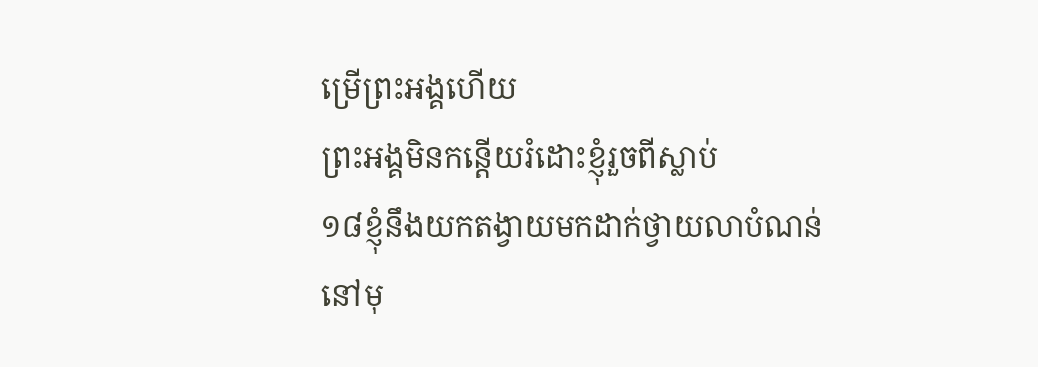ម្រើព្រះអង្គហើយ
ព្រះអង្គមិនកន្តើយរំដោះខ្ញុំរួចពីស្លាប់
១៨ខ្ញុំនឹងយកតង្វាយមកដាក់ថ្វាយលាបំណន់
នៅមុ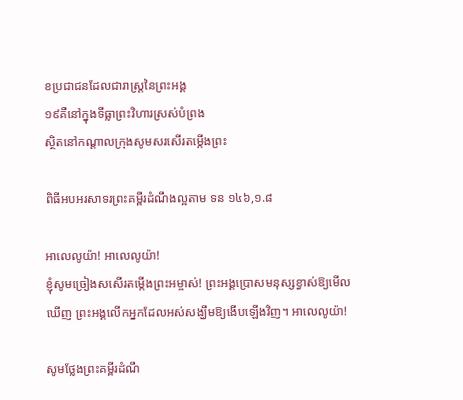ខប្រជាជនដែលជារាស្រ្តនៃព្រះអង្គ
១៩គឺនៅក្នុងទីធ្លាព្រះវិហារស្រស់បំព្រង
ស្ថិតនៅកណ្តាលក្រុងសូមសរសើរតម្កើងព្រះ

ពិធីអបអរសាទរព្រះគម្ពីរដំណឹងល្អតាម ទន ១៤៦,១.៨

អាលេលូយ៉ា! អាលេលូយ៉ា!
ខ្ញុំសូមច្រៀងសសើរតម្កើងព្រះអម្ចាស់! ព្រះអង្គប្រោសមនុស្សខ្វាស់ឱ្យមើលឃើញ ព្រះអង្គលើកអ្នកដែលអស់សង្ឃឹមឱ្យងើបឡើងវិញ។ អាលេលូយ៉ា!

សូមថ្លែងព្រះគម្ពីរដំណឹ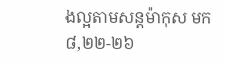ងល្អតាមសន្តម៉ាកុស មក ៨,២២-២៦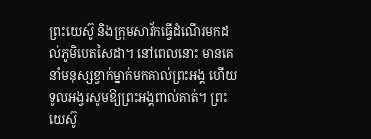ព្រះយេស៊ូ និងក្រុមសាវ័កធ្វើដំណើរមកដល់ភូមិបេតសៃដា។ នៅពេលនោះ មានគេនាំមនុស្សខ្វាក់ម្នាក់មកគាល់ព្រះអង្គ ហើយទូលអង្វរសូមឱ្យព្រះអង្គពាល់គាត់។ ព្រះយេស៊ូ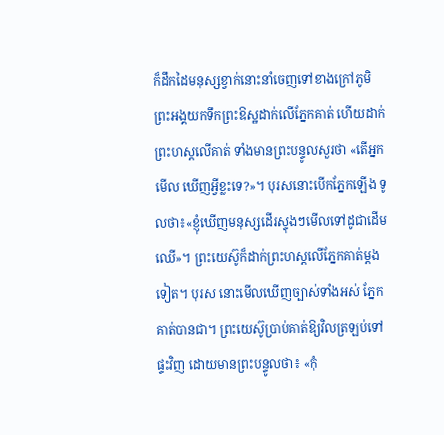ក៏ដឹកដៃមនុស្សខ្វាក់នោះនាំចេញទៅខាងក្រៅភូមិ ព្រះអង្គយកទឹកព្រះឱស្ឋដាក់លើភ្នែកគាត់ ហើយដាក់ព្រះហស្តលើគាត់ ទាំងមានព្រះបន្ទូលសួរថា «តើអ្នកមើល ឃើញអ្វីខ្លះទេ?»។ បុរសនោះបើកភ្នែកឡើង ទូលថា៖«ខ្ញុំឃើញមនុស្សដើរស្ទុងៗមើលទៅដូជាដើមឈើ»។ ព្រះយេស៊ូក៏ដាក់ព្រះហស្តលើភ្នែកគាត់ម្តងទៀត។ បុរស នោះមើលឃើញច្បាស់ទាំងអស់ ភ្នែកគាត់បានជា។ ព្រះយេស៊ូប្រាប់គាត់ឱ្យវិលត្រឡប់ទៅផ្ទះវិញ ដោយមានព្រះបន្ទូលថា៖ «កុំ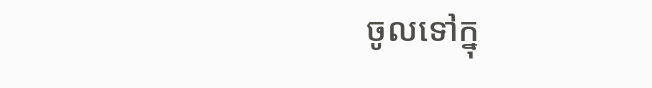ចូលទៅក្នុ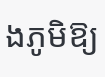ងភូមិឱ្យ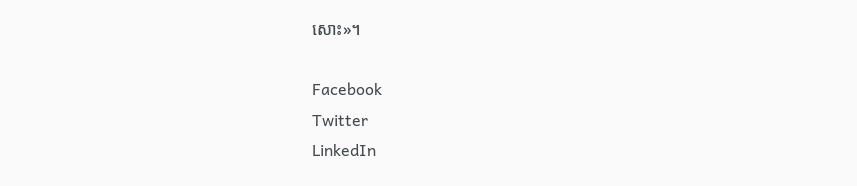សោះ»។

Facebook
Twitter
LinkedIn